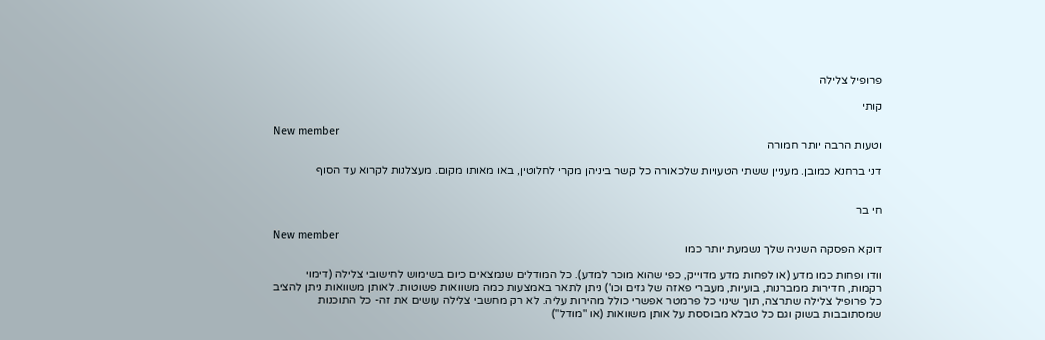פרופיל צלילה

קותי

New member
וטעות הרבה יותר חמורה

דני ברחנא כמובן. מעניין ששתי הטעויות שלכאורה כל קשר ביניהן מקרי לחלוטין, באו מאותו מקום. מעצלנות לקרוא עד הסוף


חי בר

New member
דוקא הפסקה השניה שלך נשמעת יותר כמו

וודו ופחות כמו מדע (או לפחות מדע מדוייק, כפי שהוא מוכר למדע). כל המודלים שנמצאים כיום בשימוש לחישובי צלילה (דימוי רקמות, חדירות ממברנות, בועיות, מעברי פאזה של גזים וכו') ניתן לתאר באמצעות כמה משוואות פשוטות. לאותן משוואות ניתן להציב כל פרופיל צלילה שתרצה, תוך שינוי כל פרמטר אפשרי כולל מהירות עליה. לא רק מחשבי צלילה עושים את זה- כל התוכנות שמסתובבות בשוק וגם כל טבלא מבוססת על אותן משוואות (או "מודל")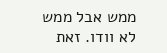ממש אבל ממש לא וודו. זאת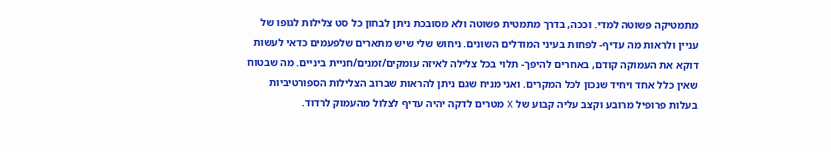מתמטיקה פשוטה למדי. וככה, בדרך מתמטית פשוטה ולא מסובכת ניתן לבחון כל סט צלילות לגופו של עניין ולראות מה עדיף- לפחות בעיני המודלים השונים. ניחוש שלי שיש מתארים שלפעמים כדאי לעשות דוקא את העמוקה קודם, באחרים להיפך- תלוי בכל צלילה לאיזה עומקים/זמנים/חניית ביניים. מה שבטוח שאין כלל אחד ויחיד שנכון לכל המקרים. ואני מניח שגם ניתן להראות שברוב הצלילות הספורטיביות בעלות פרופיל מרובע וקצב עליה קבוע של X מטרים לדקה יהיה עדיף לצלול מהעמוק לרדוד.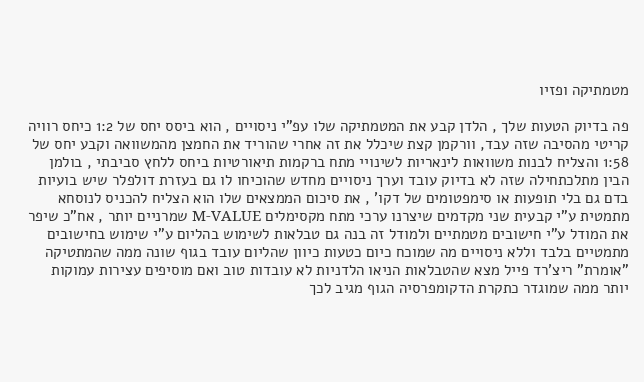מטמתיקה ופזיו

פה בדיוק הטעות שלך , הלדן קבע את המטמתיקה שלו עפ"י ניסויים , הוא ביסס יחס של 1:2 כיחס רוויה קריטי מהסיבה שזה עבד, וורקמן קצת שיכלל את זה אחרי שהוריד את החמצן מהמשוואה וקבע יחס של 1:58 והצליח לבנות משוואות לינאריות לשינויי מתח ברקמות תיאורטיות ביחס ללחץ סביבתי , בולמן הבין מתלכתחילה שזה לא בדיוק עובד וערך ניסויים מחדש שהוכיחו לו גם בעזרת דולפלר שיש בועיות בדם גם בלי תופעות או סימפטומים של דקו' , את סיכום הממצאים שלו הוא הצליח להכניס לנוסחא מתמטית ע"י קבעית שני מקדמים שיצרנו ערכי מתח מקסימלים M-VALUE שמרניים יותר , אח"כ שיפר את המודל ע"י חישובים מטמתיים ולמודל זה בנה גם טבלאות לשימוש בהליום ע"י שימוש בחישובים מתמטיים בלבד וללא ניסויים מה שמוכח כיום כטעות כיוון שהליום עובד בגוף שונה ממה שהמתטיקה "אומרת" ריצ'רד פייל מצא שהטבלאות הניאו הלדניות לא עובדות טוב ואם מוסיפים עצירות עמוקות יותר ממה שמוגדר כתקרת הדקומפרסיה הגוף מגיב לכך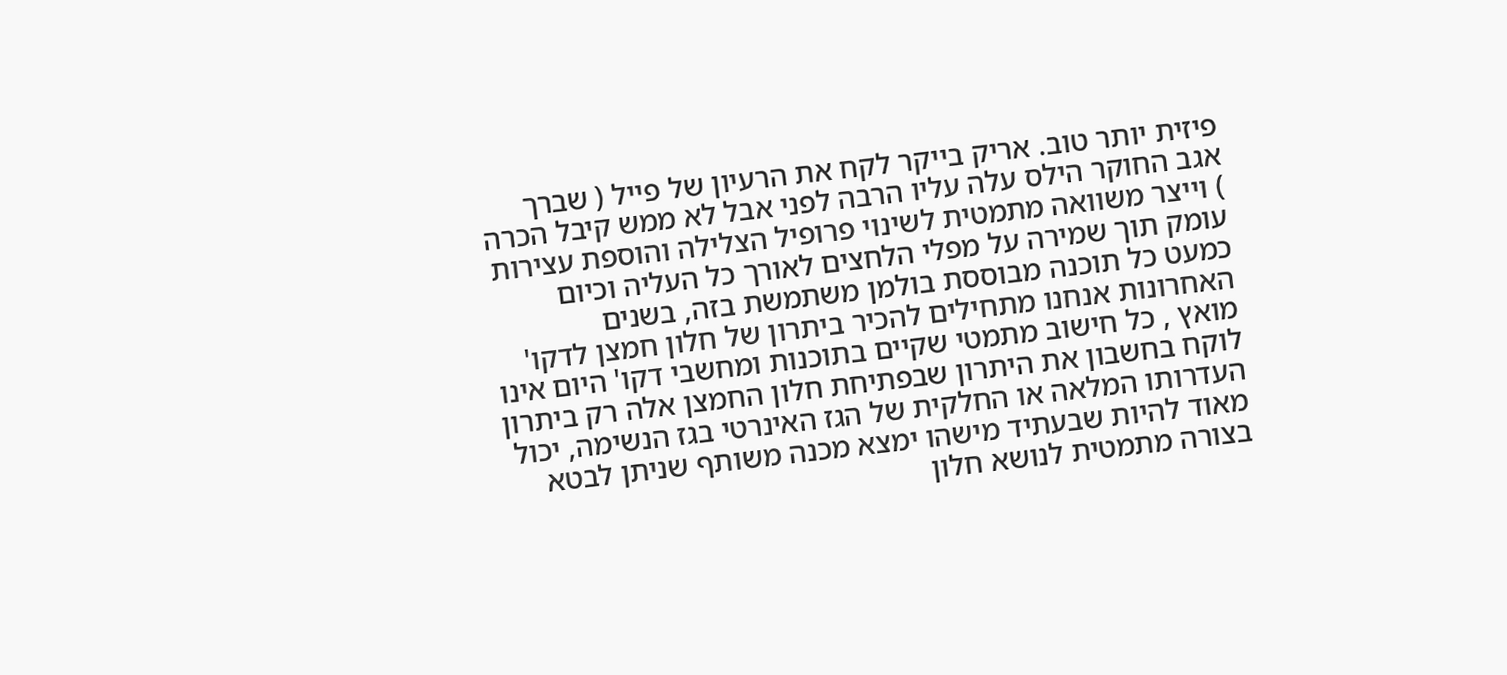פיזית יותר טוב. אריק בייקר לקח את הרעיון של פייל ( שברך אגב החוקר הילס עלה עליו הרבה לפני אבל לא ממש קיבל הכרה ) וייצר משוואה מתמטית לשינוי פרופיל הצלילה והוספת עצירות עומק תוך שמירה על מפלי הלחצים לאורך כל העליה וכיום כמעט כל תוכנה מבוססת בולמן משתמשת בזה, בשנים האחרונות אנחנו מתחילים להכיר ביתרון של חלון חמצן לדקו' מואץ , כל חישוב מתמטי שקיים בתוכנות ומחשבי דקו' היום אינו לוקח בחשבון את היתרון שבפתיחת חלון החמצן אלה רק ביתרון העדרותו המלאה או החלקית של הגז האינרטי בגז הנשימה, יכול מאוד להיות שבעתיד מישהו ימצא מכנה משותף שניתן לבטא בצורה מתמטית לנושא חלון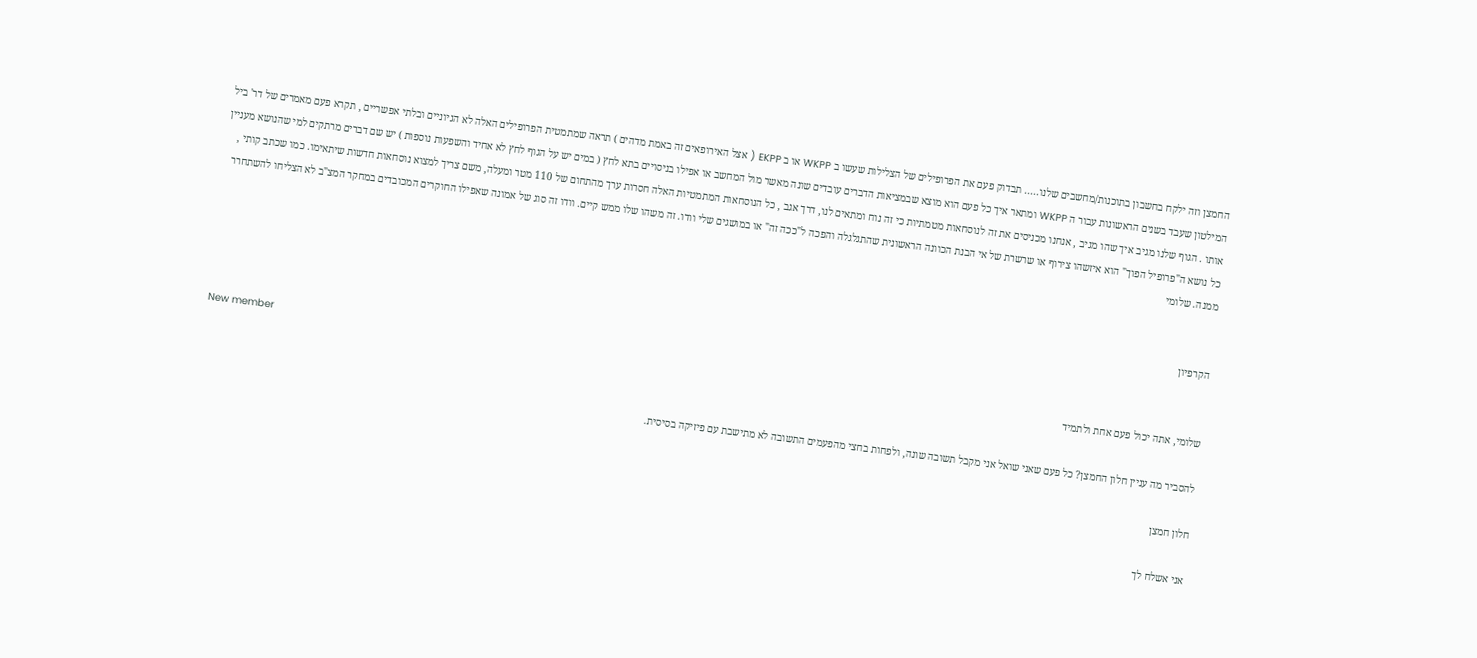החמצן וזה ילקח בחשבון בתוכנות/מחשבים שלנו..... תבדוק פעם את הפרופילים של הצלילות שעשו ב WKPP או ב EKPP ( אצל האירופאים זה באמת מדהים ) תראה שמתמטית הפרופילים האלה לא הגיוניים ובלתי אפשריים , תקרא פעם מאמרים של דר' ביל המילטון שעבד בשנים הראשונות עבור ה WKPP ומתאר איך כל פעם הוא מוצא שבמציאות הדברים עובדים שונה מאשר מול המחשב או אפילו בניסויים בתא לחץ ( במים יש על הגוף לחץ לא אחיד והשפעות נוספות ) יש שם דברים מרתקים למי שהנושא מעניין אותו . הגוף שלנו מגיב איך שהו מגיב , אנחנו מכניסים את זה לנוסחאות מטמתיות כי זה נוח ומתאים לנו, דרך אגב , כל הנוסחאות המתמטיות האלה חסרות ערך מהתחום של 110 מטר ומעלה, משם צריך למצוא נוסחאות חדשות שיתאימו. כמו שכתב קותי , כל נושא ה"פרופיל הפוך" הוא איזשהו צירוף או שרשרת של אי הבנת הכוונה הראשונית שהתגלגלה והפכה ל"ככה זה" או במושגים שלי וודו. זה משהו שלו ממש קיים. וודו זה סוג של אמונה שאפילו החוקרים המכובדים במחקר המצ"ב לא הצליחו להשתחרר ממנה. שלומי


הקרפיון

New member
שלומי, אתה יכול פעם אחת ולתמיד

להסביר מה עניין חלון החמצן? כל פעם שאני שואל אני מקבל תשובה שונה, ולפחות בחצי מהפעמים התשובה לא מתישבת עם פיזיקה בסיסית.

חלון חמצן

אני אשלח לך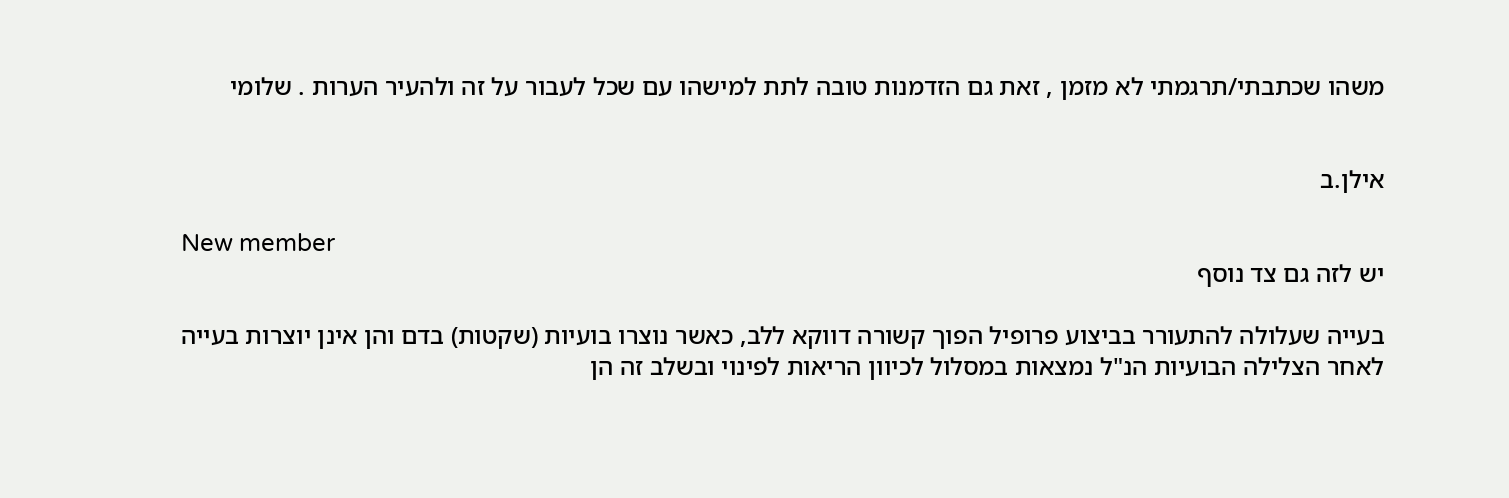משהו שכתבתי/תרגמתי לא מזמן , זאת גם הזדמנות טובה לתת למישהו עם שכל לעבור על זה ולהעיר הערות . שלומי


אילן.ב

New member
יש לזה גם צד נוסף

בעייה שעלולה להתעורר בביצוע פרופיל הפוך קשורה דווקא ללב, כאשר נוצרו בועיות (שקטות) בדם והן אינן יוצרות בעייה לאחר הצלילה הבועיות הנ"ל נמצאות במסלול לכיוון הריאות לפינוי ובשלב זה הן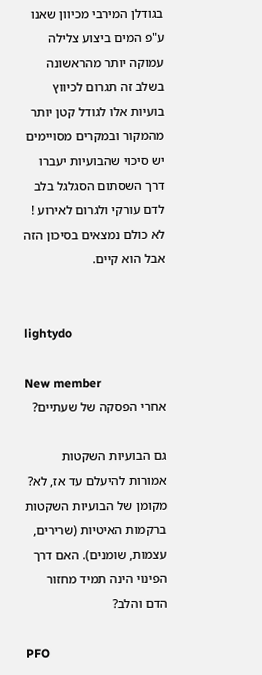בגודלן המירבי מכיוון שאנו ע"פ המים ביצוע צלילה עמוקה יותר מהראשונה בשלב זה תגרום לכיווץ בועיות אלו לגודל קטן יותר מהמקור ובמקרים מסויימים יש סיכוי שהבועיות יעברו דרך השסתום הסגלגל בלב לדם עורקי ולגרום לאירוע ! לא כולם נמצאים בסיכון הזה אבל הוא קיים.


lightydo

New member
אחרי הפסקה של שעתיים?

גם הבועיות השקטות אמורות להיעלם עד אז, לא? מקומן של הבועיות השקטות ברקמות האיטיות (שרירים, עצמות, שומנים). האם דרך הפינוי הינה תמיד מחזור הדם והלב?

PFO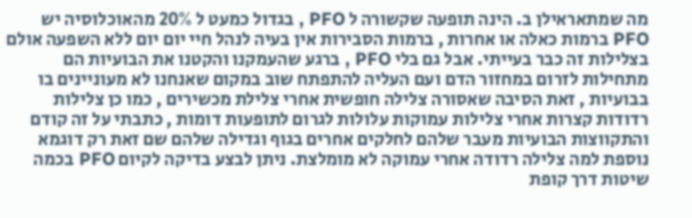מה שמתאראילן ב. הינה תופעה שקשורה ל PFO , בגדול כמעט ל 20% מהאוכלוסיה יש PFO ברמות כאלה או אחרות , ברמות הסבירות אין בעיה לנהל חיי יום יום ללא השפעה אולם בצלילות זה כבר בעייתי. אבל גם בלי PFO , ברגע שהעמקנו והקטנו את הבועיות הם מתחילות לזרום במחזור הדם ועם העליה להתפתח שוב במקום שאנחנו לא מעוניינים בו בבועיות , זאת הסיבה שאסורה צלילה חופשית אחרי צלילת מכשירים , כמו כן צלילות רדודות קצרות אחרי צלילות עמוקות עלולות לגרום לתופעות דומות , כתבתי על זה קודם והתקווצות הבועיות מעבר שלהם לחלקים אחרים בגוף וגדילה שלהם שם זאת רק דוגמא נוספת למה צלילה רדודה אחרי עמוקה לא מומלצת. ניתן לבצע בדיקה לקיום PFO בכמה שיטות דרך קופת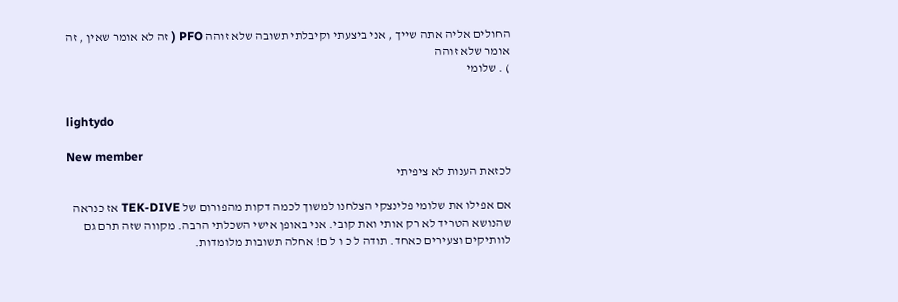החולים אליה אתה שייך , אני ביצעתי וקיבלתי תשובה שלא זוהה PFO ( זה לא אומר שאין , זה אומר שלא זוהה
) . שלומי


lightydo

New member
לכזאת הענות לא ציפיתי

אם אפילו את שלומי פלינצקי הצלחנו למשוך לכמה דקות מהפורום של TEK-DIVE אז כנראה שהנושא הטריד לא רק אותי ואת קובי. אני באופן אישי השכלתי הרבה. מקווה שזה תרם גם לוותיקים וצעירים כאחד. תודה ל כ ו ל ם! אחלה תשובות מלומדות.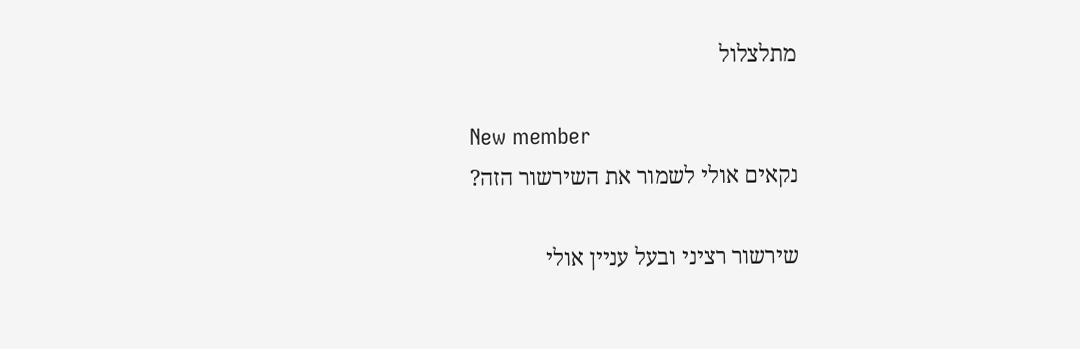מתלצלול

New member
נקאים אולי לשמור את השירשור הזה?

שירשור רציני ובעל עניין אולי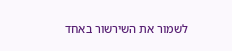לשמור את השירשור באחד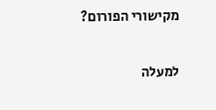מקישורי הפורום?

למעלה